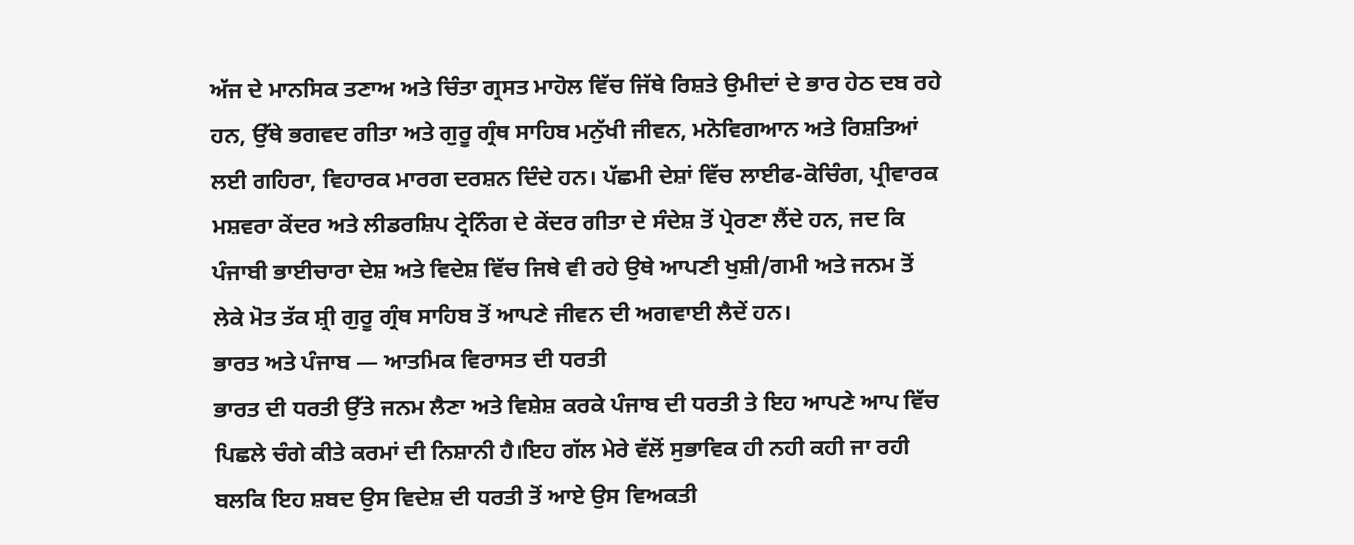ਅੱਜ ਦੇ ਮਾਨਸਿਕ ਤਣਾਅ ਅਤੇ ਚਿੰਤਾ ਗ੍ਰਸਤ ਮਾਹੋਲ ਵਿੱਚ ਜਿੱਥੇ ਰਿਸ਼ਤੇ ਉਮੀਦਾਂ ਦੇ ਭਾਰ ਹੇਠ ਦਬ ਰਹੇ ਹਨ, ਉੱਥੇ ਭਗਵਦ ਗੀਤਾ ਅਤੇ ਗੁਰੂ ਗ੍ਰੰਥ ਸਾਹਿਬ ਮਨੁੱਖੀ ਜੀਵਨ, ਮਨੋਵਿਗਆਨ ਅਤੇ ਰਿਸ਼ਤਿਆਂ ਲਈ ਗਹਿਰਾ, ਵਿਹਾਰਕ ਮਾਰਗ ਦਰਸ਼ਨ ਦਿੰਦੇ ਹਨ। ਪੱਛਮੀ ਦੇਸ਼ਾਂ ਵਿੱਚ ਲਾਈਫ-ਕੋਚਿੰਗ, ਪ੍ਰੀਵਾਰਕ ਮਸ਼ਵਰਾ ਕੇਂਦਰ ਅਤੇ ਲੀਡਰਸ਼ਿਪ ਟ੍ਰੇਨਿੰਗ ਦੇ ਕੇਂਦਰ ਗੀਤਾ ਦੇ ਸੰਦੇਸ਼ ਤੋਂ ਪ੍ਰੇਰਣਾ ਲੈਂਦੇ ਹਨ, ਜਦ ਕਿ ਪੰਜਾਬੀ ਭਾਈਚਾਰਾ ਦੇਸ਼ ਅਤੇ ਵਿਦੇਸ਼ ਵਿੱਚ ਜਿਥੇ ਵੀ ਰਹੇ ਉਥੇ ਆਪਣੀ ਖੁਸ਼ੀ/ਗਮੀ ਅਤੇ ਜਨਮ ਤੋਂ ਲੇਕੇ ਮੋਤ ਤੱਕ ਸ਼੍ਰੀ ਗੁਰੂ ਗ੍ਰੰਥ ਸਾਹਿਬ ਤੋਂ ਆਪਣੇ ਜੀਵਨ ਦੀ ਅਗਵਾਈ ਲੈਦੇਂ ਹਨ।
ਭਾਰਤ ਅਤੇ ਪੰਜਾਬ — ਆਤਮਿਕ ਵਿਰਾਸਤ ਦੀ ਧਰਤੀ
ਭਾਰਤ ਦੀ ਧਰਤੀ ਉੱਤੇ ਜਨਮ ਲੈਣਾ ਅਤੇ ਵਿਸ਼ੇਸ਼ ਕਰਕੇ ਪੰਜਾਬ ਦੀ ਧਰਤੀ ਤੇ ਇਹ ਆਪਣੇ ਆਪ ਵਿੱਚ ਪਿਛਲੇ ਚੰਗੇ ਕੀਤੇ ਕਰਮਾਂ ਦੀ ਨਿਸ਼ਾਨੀ ਹੈ।ਇਹ ਗੱਲ ਮੇਰੇ ਵੱਲੋਂ ਸੁਭਾਵਿਕ ਹੀ ਨਹੀ ਕਹੀ ਜਾ ਰਹੀ ਬਲਕਿ ਇਹ ਸ਼ਬਦ ਉਸ ਵਿਦੇਸ਼ ਦੀ ਧਰਤੀ ਤੋਂ ਆਏ ਉਸ ਵਿਅਕਤੀ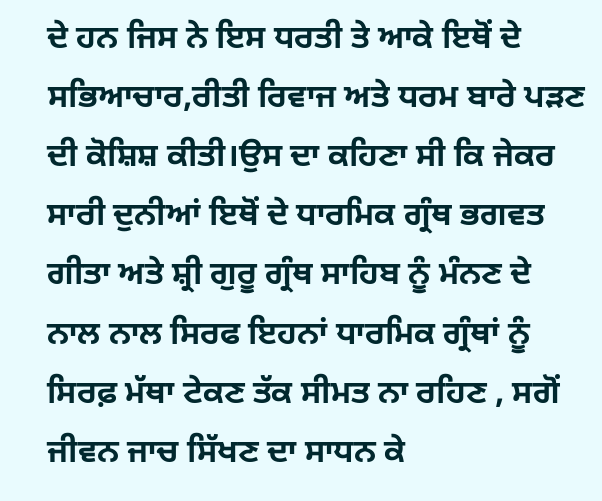ਦੇ ਹਨ ਜਿਸ ਨੇ ਇਸ ਧਰਤੀ ਤੇ ਆਕੇ ਇਥੋਂ ਦੇ ਸਭਿਆਚਾਰ,ਰੀਤੀ ਰਿਵਾਜ ਅਤੇ ਧਰਮ ਬਾਰੇ ਪੜਣ ਦੀ ਕੋਸ਼ਿਸ਼ ਕੀਤੀ।ਉਸ ਦਾ ਕਹਿਣਾ ਸੀ ਕਿ ਜੇਕਰ ਸਾਰੀ ਦੁਨੀਆਂ ਇਥੋਂ ਦੇ ਧਾਰਮਿਕ ਗ੍ਰੰਥ ਭਗਵਤ ਗੀਤਾ ਅਤੇ ਸ਼੍ਰੀ ਗੁਰੂ ਗ੍ਰੰਥ ਸਾਹਿਬ ਨੂੰ ਮੰਨਣ ਦੇ ਨਾਲ ਨਾਲ ਸਿਰਫ ਇਹਨਾਂ ਧਾਰਮਿਕ ਗ੍ਰੰਥਾਂ ਨੂੰ ਸਿਰਫ਼ ਮੱਥਾ ਟੇਕਣ ਤੱਕ ਸੀਮਤ ਨਾ ਰਹਿਣ , ਸਗੋਂ ਜੀਵਨ ਜਾਚ ਸਿੱਖਣ ਦਾ ਸਾਧਨ ਕੇ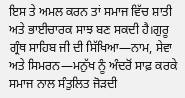ਇਸ ਤੇ ਅਮਲ ਕਰਨ ਤਾਂ ਸਮਾਜ ਵਿੱਚ ਸ਼ਾਤੀ ਅਤੇ ਭਾਈਚਾਰਕ ਸਾਝ ਬਣ ਸਕਦੀ ਹੈ।ਗੁਰੂ ਗ੍ਰੰਥ ਸਾਹਿਬ ਜੀ ਦੀ ਸਿੱਖਿਆ—ਨਾਮ, ਸੇਵਾ ਅਤੇ ਸਿਮਰਨ—ਮਨੁੱਖ ਨੂੰ ਅੰਦਰੋਂ ਸਾਫ਼ ਕਰਕੇ ਸਮਾਜ ਨਾਲ ਸੰਤੁਲਿਤ ਜੋੜਦੀ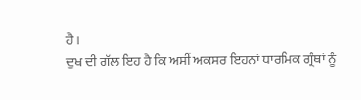ਹੈ।
ਦੁਖ ਦੀ ਗੱਲ ਇਹ ਹੈ ਕਿ ਅਸੀਂ ਅਕਸਰ ਇਹਨਾਂ ਧਾਰਮਿਕ ਗ੍ਰੰਥਾਂ ਨੂੰ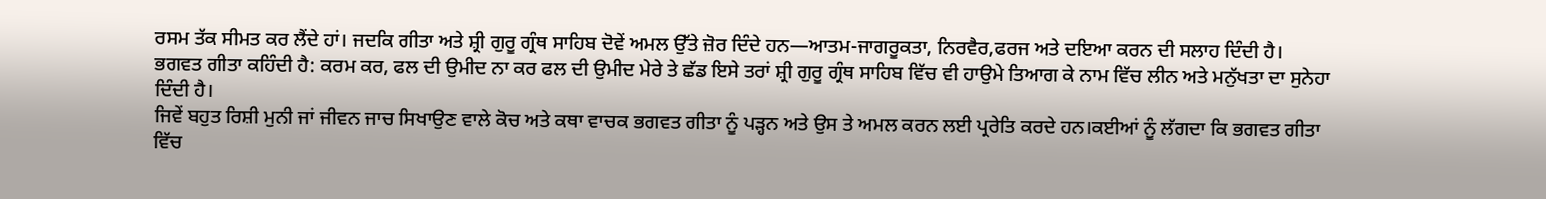ਰਸਮ ਤੱਕ ਸੀਮਤ ਕਰ ਲੈਂਦੇ ਹਾਂ। ਜਦਕਿ ਗੀਤਾ ਅਤੇ ਸ਼੍ਰੀ ਗੁਰੂ ਗ੍ਰੰਥ ਸਾਹਿਬ ਦੋਵੇਂ ਅਮਲ ਉੱਤੇ ਜ਼ੋਰ ਦਿੰਦੇ ਹਨ—ਆਤਮ-ਜਾਗਰੂਕਤਾ, ਨਿਰਵੈਰ,ਫਰਜ ਅਤੇ ਦਇਆ ਕਰਨ ਦੀ ਸਲਾਹ ਦਿੰਦੀ ਹੈ।
ਭਗਵਤ ਗੀਤਾ ਕਹਿੰਦੀ ਹੈ: ਕਰਮ ਕਰ, ਫਲ ਦੀ ਉਮੀਦ ਨਾ ਕਰ ਫਲ ਦੀ ਉਮੀਦ ਮੇਰੇ ਤੇ ਛੱਡ ਇਸੇ ਤਰਾਂ ਸ਼੍ਰੀ ਗੁਰੂ ਗ੍ਰੰਥ ਸਾਹਿਬ ਵਿੱਚ ਵੀ ਹਾਉਮੇ ਤਿਆਗ ਕੇ ਨਾਮ ਵਿੱਚ ਲੀਨ ਅਤੇ ਮਨੁੱਖਤਾ ਦਾ ਸੁਨੇਹਾ ਦਿੰਦੀ ਹੈ।
ਜਿਵੇਂ ਬਹੁਤ ਰਿਸ਼ੀ ਮੁਨੀ ਜਾਂ ਜੀਵਨ ਜਾਚ ਸਿਖਾਉਣ ਵਾਲੇ ਕੋਚ ਅਤੇ ਕਥਾ ਵਾਚਕ ਭਗਵਤ ਗੀਤਾ ਨੂੰ ਪੜ੍ਹਨ ਅਤੇ ਉਸ ਤੇ ਅਮਲ ਕਰਨ ਲਈ ਪ੍ਰਰੇਤਿ ਕਰਦੇ ਹਨ।ਕਈਆਂ ਨੂੰ ਲੱਗਦਾ ਕਿ ਭਗਵਤ ਗੀਤਾ ਵਿੱਚ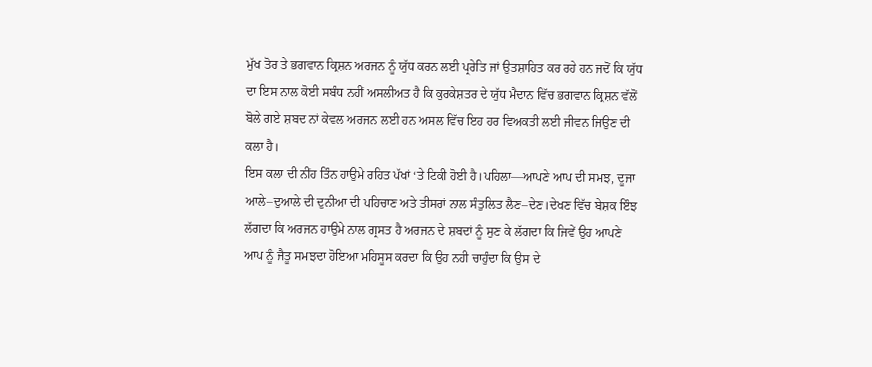ਮੁੱਖ ਤੋਰ ਤੇ ਭਗਵਾਨ ਕ੍ਰਿਸ਼ਨ ਅਰਜਨ ਨੂੰ ਯੁੱਧ ਕਰਨ ਲਈ ਪ੍ਰਰੇਤਿ ਜਾਂ ਉਤਸ਼ਾਹਿਤ ਕਰ ਰਹੇ ਹਨ ਜਦੋਂ ਕਿ ਯੁੱਧ ਦਾ ਇਸ ਨਾਲ ਕੋਈ ਸਬੰਧ ਨਹੀਂ ਅਸਲੀਅਤ ਹੈ ਕਿ ਕੁਰਕੇਸ਼ਤਰ ਦੇ ਯੁੱਧ ਮੈਦਾਨ ਵਿੱਚ ਭਗਵਾਨ ਕ੍ਰਿਸ਼ਨ ਵੱਲੋਂ ਬੋਲੇ ਗਏ ਸ਼ਬਦ ਨਾਂ ਕੇਵਲ ਅਰਜਨ ਲਈ ਹਨ ਅਸਲ ਵਿੱਚ ਇਹ ਹਰ ਵਿਅਕਤੀ ਲਈ ਜੀਵਨ ਜਿਉਣ ਦੀ ਕਲਾ ਹੈ।
ਇਸ ਕਲਾ ਦੀ ਨੀਂਹ ਤਿੰਨ ਹਾਉਮੇ ਰਹਿਤ ਪੱਖਾਂ ‘ਤੇ ਟਿਕੀ ਹੋਈ ਹੈ।ਪਹਿਲਾ—ਆਪਣੇ ਆਪ ਦੀ ਸਮਝ, ਦੂਜਾ ਆਲੇ–ਦੁਆਲੇ ਦੀ ਦੁਨੀਆ ਦੀ ਪਹਿਚਾਣ ਅਤੇ ਤੀਸਰਾਂ ਨਾਲ ਸੰਤੁਲਿਤ ਲੈਣ–ਦੇਣ।ਦੇਖਣ ਵਿੱਚ ਬੇਸ਼ਕ ਇੰਝ ਲੱਗਦਾ ਕਿ ਅਰਜਨ ਹਾਉਮੇ ਨਾਲ ਗ੍ਰਸਤ ਹੈ ਅਰਜਨ ਦੇ ਸ਼ਬਦਾਂ ਨੂੰ ਸੁਣ ਕੇ ਲੱਗਦਾ ਕਿ ਜਿਵੇਂ ਉਹ ਆਪਣੇ ਆਪ ਨੂੰ ਜੈਤੂ ਸਮਝਦਾ ਹੋਇਆ ਮਹਿਸੂਸ ਕਰਦਾ ਕਿ ਉਹ ਨਹੀ ਚਾਹੁੰਦਾ ਕਿ ਉਸ ਦੇ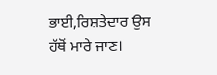ਭਾਈ,ਰਿਸ਼ਤੇਦਾਰ ਉਸ ਹੱਥੋਂ ਮਾਰੇ ਜਾਣ।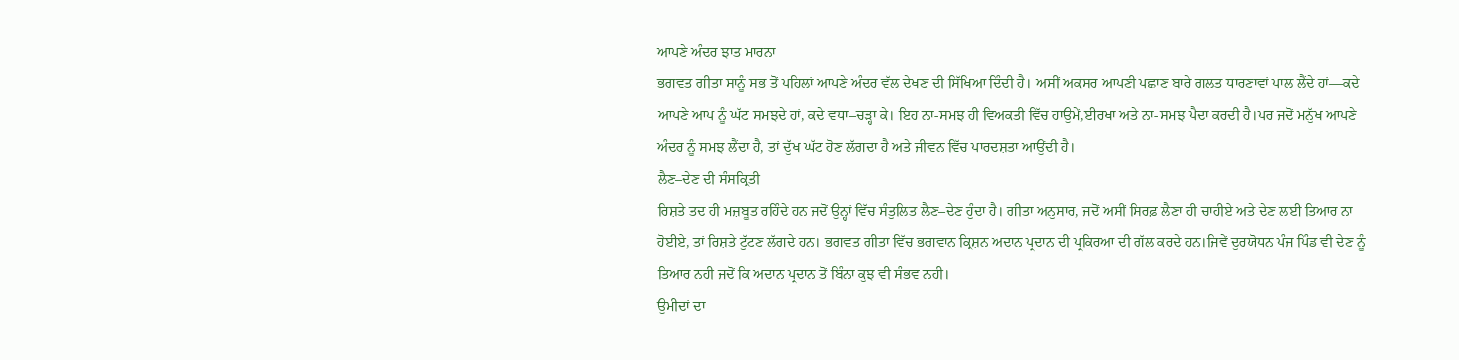ਆਪਣੇ ਅੰਦਰ ਝਾਤ ਮਾਰਨਾ
ਭਗਵਤ ਗੀਤਾ ਸਾਨੂੰ ਸਭ ਤੋਂ ਪਹਿਲਾਂ ਆਪਣੇ ਅੰਦਰ ਵੱਲ ਦੇਖਣ ਦੀ ਸਿੱਖਿਆ ਦਿੰਦੀ ਹੈ। ਅਸੀਂ ਅਕਸਰ ਆਪਣੀ ਪਛਾਣ ਬਾਰੇ ਗਲਤ ਧਾਰਣਾਵਾਂ ਪਾਲ ਲੈਂਦੇ ਹਾਂ—ਕਦੇ ਆਪਣੇ ਆਪ ਨੂੰ ਘੱਟ ਸਮਝਦੇ ਹਾਂ, ਕਦੇ ਵਧਾ–ਚੜ੍ਹਾ ਕੇ। ਇਹ ਨਾ-ਸਮਝ ਹੀ ਵਿਅਕਤੀ ਵਿੱਚ ਹਾਉਮੇਂ,ਈਰਖਾ ਅਤੇ ਨਾ-ਸਮਝ ਪੈਦਾ ਕਰਦੀ ਹੈ।ਪਰ ਜਦੋਂ ਮਨੁੱਖ ਆਪਣੇ ਅੰਦਰ ਨੂੰ ਸਮਝ ਲੈਂਦਾ ਹੈ, ਤਾਂ ਦੁੱਖ ਘੱਟ ਹੋਣ ਲੱਗਦਾ ਹੈ ਅਤੇ ਜੀਵਨ ਵਿੱਚ ਪਾਰਦਸ਼ਤਾ ਆਉਂਦੀ ਹੈ।
ਲੈਣ–ਦੇਣ ਦੀ ਸੰਸਕ੍ਰਿਤੀ
ਰਿਸ਼ਤੇ ਤਦ ਹੀ ਮਜ਼ਬੂਤ ਰਹਿੰਦੇ ਹਨ ਜਦੋਂ ਉਨ੍ਹਾਂ ਵਿੱਚ ਸੰਤੁਲਿਤ ਲੈਣ–ਦੇਣ ਹੁੰਦਾ ਹੈ। ਗੀਤਾ ਅਨੁਸਾਰ, ਜਦੋਂ ਅਸੀਂ ਸਿਰਫ਼ ਲੈਣਾ ਹੀ ਚਾਹੀਏ ਅਤੇ ਦੇਣ ਲਈ ਤਿਆਰ ਨਾ ਹੋਈਏ, ਤਾਂ ਰਿਸ਼ਤੇ ਟੁੱਟਣ ਲੱਗਦੇ ਹਨ। ਭਗਵਤ ਗੀਤਾ ਵਿੱਚ ਭਗਵਾਨ ਕ੍ਰਿਸ਼ਨ ਅਦਾਨ ਪ੍ਰਦਾਨ ਦੀ ਪ੍ਰਕਿਰਆ ਦੀ ਗੱਲ ਕਰਦੇ ਹਨ।ਜਿਵੇਂ ਦੁਰਯੋਧਨ ਪੰਜ ਪਿੰਡ ਵੀ ਦੇਣ ਨੂੰ ਤਿਆਰ ਨਹੀ ਜਦੋਂ ਕਿ ਅਦਾਨ ਪ੍ਰਦਾਨ ਤੋਂ ਬਿੰਨਾ ਕੁਝ ਵੀ ਸੰਭਵ ਨਹੀ।
ਉਮੀਦਾਂ ਦਾ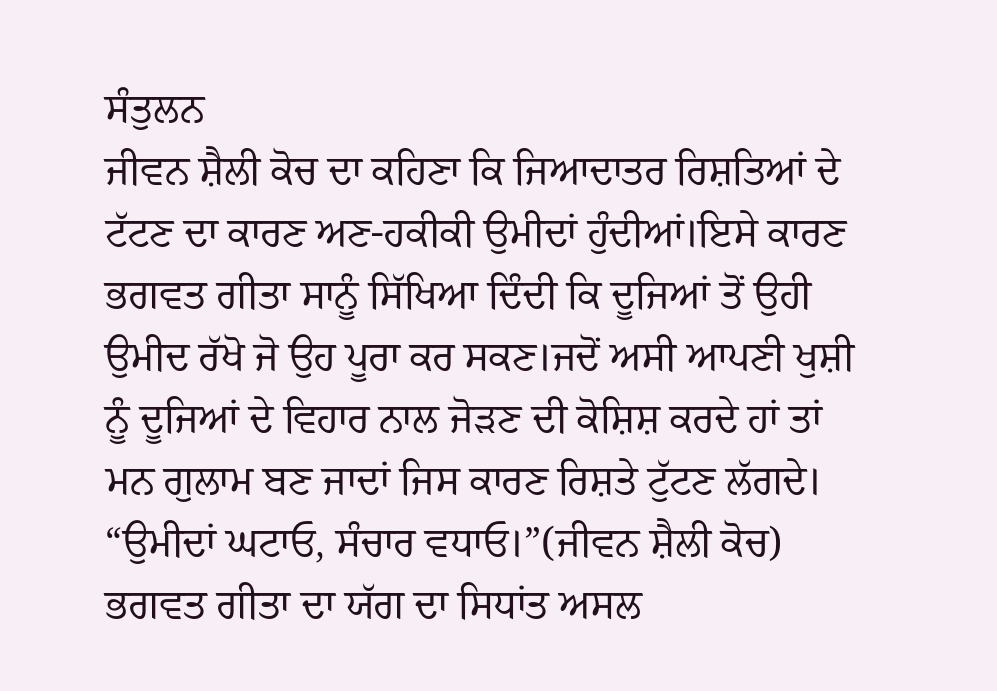ਸੰਤੁਲਨ
ਜੀਵਨ ਸ਼ੈਲੀ ਕੋਚ ਦਾ ਕਹਿਣਾ ਕਿ ਜਿਆਦਾਤਰ ਰਿਸ਼ਤਿਆਂ ਦੇ ਟੱਟਣ ਦਾ ਕਾਰਣ ਅਣ-ਹਕੀਕੀ ਉਮੀਦਾਂ ਹੁੰਦੀਆਂ।ਇਸੇ ਕਾਰਣ ਭਗਵਤ ਗੀਤਾ ਸਾਨੂੰ ਸਿੱਖਿਆ ਦਿੰਦੀ ਕਿ ਦੂਜਿਆਂ ਤੋਂ ਉਹੀ ਉਮੀਦ ਰੱਖੋ ਜੋ ਉਹ ਪੂਰਾ ਕਰ ਸਕਣ।ਜਦੋਂ ਅਸੀ ਆਪਣੀ ਖੁਸ਼ੀ ਨੂੰ ਦੂਜਿਆਂ ਦੇ ਵਿਹਾਰ ਨਾਲ ਜੋੜਣ ਦੀ ਕੋਸ਼ਿਸ਼ ਕਰਦੇ ਹਾਂ ਤਾਂ ਮਨ ਗੁਲਾਮ ਬਣ ਜਾਦਾਂ ਜਿਸ ਕਾਰਣ ਰਿਸ਼ਤੇ ਟੁੱਟਣ ਲੱਗਦੇ।
“ਉਮੀਦਾਂ ਘਟਾਓ, ਸੰਚਾਰ ਵਧਾਓ।”(ਜੀਵਨ ਸ਼ੈਲੀ ਕੋਚ)
ਭਗਵਤ ਗੀਤਾ ਦਾ ਯੱਗ ਦਾ ਸਿਧਾਂਤ ਅਸਲ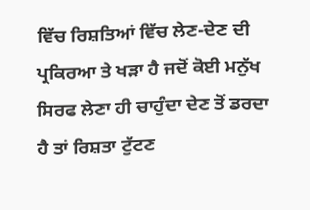ਵਿੱਚ ਰਿਸ਼ਤਿਆਂ ਵਿੱਚ ਲੇਣ-ਦੇਣ ਦੀ ਪ੍ਰਕਿਰਆ ਤੇ ਖੜਾ ਹੈ ਜਦੋਂ ਕੋਈ ਮਨੁੱਖ ਸਿਰਫ ਲੇਣਾ ਹੀ ਚਾਹੁੰਦਾ ਦੇਣ ਤੋਂ ਡਰਦਾ ਹੈ ਤਾਂ ਰਿਸ਼ਤਾ ਟੁੱਟਣ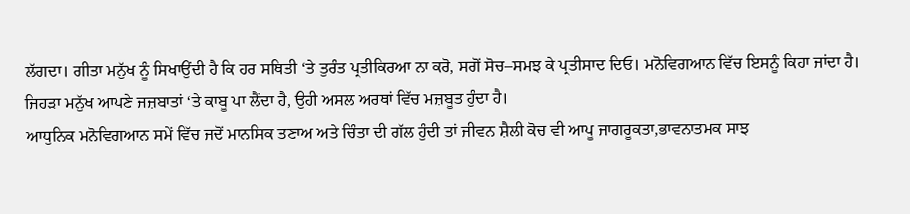ਲੱਗਦਾ। ਗੀਤਾ ਮਨੁੱਖ ਨੂੰ ਸਿਖਾਉਂਦੀ ਹੈ ਕਿ ਹਰ ਸਥਿਤੀ ‘ਤੇ ਤੁਰੰਤ ਪ੍ਰਤੀਕਿਰਆ ਨਾ ਕਰੋ, ਸਗੋਂ ਸੋਚ–ਸਮਝ ਕੇ ਪ੍ਰਤੀਸਾਦ ਦਿਓ। ਮਨੋਵਿਗਆਨ ਵਿੱਚ ਇਸਨੂੰ ਕਿਹਾ ਜਾਂਦਾ ਹੈ। ਜਿਹੜਾ ਮਨੁੱਖ ਆਪਣੇ ਜਜ਼ਬਾਤਾਂ ‘ਤੇ ਕਾਬੂ ਪਾ ਲੈਂਦਾ ਹੈ, ਉਹੀ ਅਸਲ ਅਰਥਾਂ ਵਿੱਚ ਮਜ਼ਬੂਤ ਹੁੰਦਾ ਹੈ।
ਆਧੁਨਿਕ ਮਨੋਵਿਗਆਨ ਸਮੇਂ ਵਿੱਚ ਜਦੋਂ ਮਾਨਸਿਕ ਤਣਾਅ ਅਤੇ ਚਿੰਤਾ ਦੀ ਗੱਲ ਹੁੰਦੀ ਤਾਂ ਜੀਵਨ ਸ਼ੈਲੀ ਕੋਚ ਵੀ ਆਪੂ ਜਾਗਰੂਕਤਾ,ਭਾਵਨਾਤਮਕ ਸਾਝ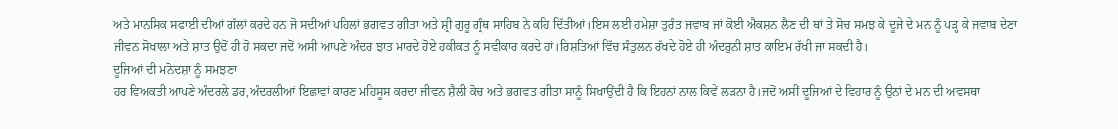ਅਤੇ ਮਾਨਸਿਕ ਸਫਾਈ ਦੀਆਂ ਗੱਲਾਂ ਕਰਦੇ ਹਨ ਜੋ ਸਦੀਆਂ ਪਹਿਲਾਂ ਭਗਵਤ ਗੀਤਾ ਅਤੇ ਸ਼੍ਰੀ ਗੁਰੂ ਗ੍ਰੰਥ ਸਾਹਿਬ ਨੇ ਕਹਿ ਦਿੱਤੀਆਂ।ਇਸ ਲਈ ਹਮੇਸ਼ਾ ਤੁਰੰਤ ਜਵਾਬ ਜਾਂ ਕੋਈ ਐਕਸ਼ਨ ਲੈਣ ਦੀ ਥਾਂ ਤੇ ਸੋਚ ਸਮਝ ਕੇ ਦੂਜੇ ਦੇ ਮਨ ਨੂੰ ਪੜ੍ਹ ਕੇ ਜਵਾਬ ਦੇਣਾ
ਜੀਵਨ ਸੋਖਾਲਾ ਅਤੇ ਸ਼ਾਤ ਉਦੋਂ ਹੀ ਹੋ ਸਕਦਾ ਜਦੋਂ ਅਸੀ ਆਪਣੇ ਅੰਦਰ ਝਾਤ ਮਾਰਦੇ ਹੋਏ ਹਕੀਕਤ ਨੂੰ ਸਵੀਕਾਰ ਕਰਦੇ ਹਾਂ।ਰਿਸ਼ਤਿਆਂ ਵਿੱਚ ਸੰਤੁਲਨ ਰੱਖਦੇ ਹੋਏ ਹੀ ਅੰਦਰੁਨੀ ਸ਼ਾਤ ਕਾਇਮ ਰੱਖੀ ਜਾ ਸਕਦੀ ਹੈ।
ਦੂਜਿਆਂ ਦੀ ਮਨੋਦਸ਼ਾ ਨੂੰ ਸਮਝਣਾ
ਹਰ ਵਿਅਕਤੀ ਆਪਣੇ ਅੰਦਰਲੇ ਡਰ,ਅੰਦਰਲੀਆਂ ਇਛਾਵਾਂ ਕਾਰਣ ਮਹਿਸੂਸ ਕਰਦਾ ਜੀਵਨ ਸ਼ੈਲੀ ਕੋਚ ਅਤੇ ਭਗਵਤ ਗੀਤਾ ਸਾਨੂੰ ਸਿਖਾਉਂਦੀ ਹੈ ਕਿ ਇਹਨਾਂ ਨਾਲ ਕਿਵੇਂ ਲੜਨਾ ਹੈ।ਜਦੋਂ ਅਸੀਂ ਦੂਜਿਆਂ ਦੇ ਵਿਹਾਰ ਨੂੰ ਉਨਾਂ ਦੇ ਮਨ ਦੀ ਅਵਸਥਾ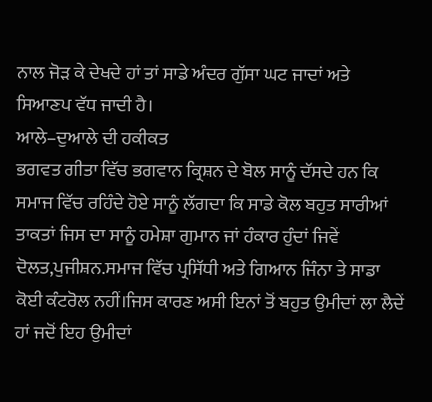ਨਾਲ ਜੋੜ ਕੇ ਦੇਖਦੇ ਹਾਂ ਤਾਂ ਸਾਡੇ ਅੰਦਰ ਗੁੱਸਾ ਘਟ ਜਾਦਾਂ ਅਤੇ ਸਿਆਣਪ ਵੱਧ ਜਾਦੀ ਹੈ।
ਆਲੇ–ਦੁਆਲੇ ਦੀ ਹਕੀਕਤ
ਭਗਵਤ ਗੀਤਾ ਵਿੱਚ ਭਗਵਾਨ ਕ੍ਰਿਸ਼ਨ ਦੇ ਬੋਲ ਸਾਨੂੰ ਦੱਸਦੇ ਹਨ ਕਿ ਸਮਾਜ ਵਿੱਚ ਰਹਿੰਦੇ ਹੋਏ ਸਾਨੂੰ ਲੱਗਦਾ ਕਿ ਸਾਡੇ ਕੋਲ ਬਹੁਤ ਸਾਰੀਆਂ ਤਾਕਤਾਂ ਜਿਸ ਦਾ ਸਾਨੂੰ ਹਮੇਸ਼ਾ ਗੁਮਾਨ ਜਾਂ ਹੰਕਾਰ ਹੁੰਦਾਂ ਜਿਵੇਂ ਦੋਲਤ,ਪੁਜੀਸ਼ਨ.ਸਮਾਜ ਵਿੱਚ ਪ੍ਰਸਿੱਧੀ ਅਤੇ ਗਿਆਨ ਜਿੰਨਾ ਤੇ ਸਾਡਾ ਕੋਈ ਕੰਟਰੋਲ ਨਹੀਂ।ਜਿਸ ਕਾਰਣ ਅਸੀ ਇਨਾਂ ਤੋਂ ਬਹੁਤ ਉਮੀਦਾਂ ਲਾ ਲੈਦੇਂ ਹਾਂ ਜਦੋਂ ਇਹ ਉਮੀਦਾਂ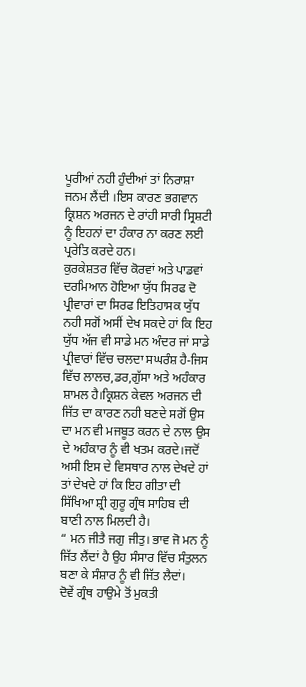ਪੂਰੀਆਂ ਨਹੀ ਹੁੰਦੀਆਂ ਤਾਂ ਨਿਰਾਸ਼ਾ ਜਨਮ ਲੈਂਦੀ ।ਇਸ ਕਾਰਣ ਭਗਵਾਨ ਕ੍ਰਿਸ਼ਨ ਅਰਜਨ ਦੇ ਰਾਂਹੀ ਸਾਰੀ ਸ੍ਰਿਸ਼ਟੀ ਨੂੰ ਇਹਨਾਂ ਦਾ ਹੰਕਾਰ ਨਾ ਕਰਣ ਲਈ ਪ੍ਰਰੇਤਿ ਕਰਦੇ ਹਨ।
ਕੁਰਕੇਸ਼ਤਰ ਵਿੱਚ ਕੋਰਵਾਂ ਅਤੇ ਪਾਡਵਾਂ ਦਰਮਿਆਨ ਹੋਇਆ ਯੁੱਧ ਸਿਰਫ ਦੋ ਪ੍ਰੀਵਾਰਾਂ ਦਾ ਸਿਰਫ ਇਤਿਹਾਸਕ ਯੁੱਧ ਨਹੀ ਸਗੋਂ ਅਸੀਂ ਦੇਖ ਸਕਦੇ ਹਾਂ ਕਿ ਇਹ ਯੁੱਧ ਅੱਜ ਵੀ ਸਾਡੇ ਮਨ ਅੰਦਰ ਜਾਂ ਸਾਡੇ ਪ੍ਰੀਵਾਰਾਂ ਵਿੱਚ ਚਲਦਾ ਸਘਰੰਸ਼ ਹੈ-ਜਿਸ ਵਿੱਚ ਲਾਲਚ,ਡਰ,ਗੁੱਸਾ ਅਤੇ ਅਹੰਕਾਰ ਸ਼ਾਮਲ ਹੈ।ਕ੍ਰਿਸ਼ਨ ਕੇਵਲ ਅਰਜਨ ਦੀ ਜਿੱਤ ਦਾ ਕਾਰਣ ਨਹੀ ਬਣਦੇ ਸਗੋਂ ਉਸ ਦਾ ਮਨ ਵੀ ਮਜਬੂਤ ਕਰਨ ਦੇ ਨਾਲ ਉਸ ਦੇ ਅਹੰਕਾਰ ਨੂੰ ਵੀ ਖਤਮ ਕਰਦੇ।ਜਦੋਂ ਅਸੀ ਇਸ ਦੇ ਵਿਸਥਾਰ ਨਾਲ ਦੇਖਦੇ ਹਾਂ ਤਾਂ ਦੇਖਦੇ ਹਾਂ ਕਿ ਇਹ ਗੀਤਾ ਦੀ ਸਿੱਖਿਆ ਸ਼੍ਰੀ ਗੁਰੂ ਗ੍ਰੰਥ ਸਾਹਿਬ ਦੀ ਬਾਣੀ ਨਾਲ ਮਿਲਦੀ ਹੈ।
“ ਮਨ ਜੀਤੈ ਜਗੁ ਜੀਤੁ। ਭਾਵ ਜੋ ਮਨ ਨੂੰ ਜਿੱਤ ਲੈਂਦਾਂ ਹੈ ਉਹ ਸੰਸਾਰ ਵਿੱਚ ਸੰਤੁਲਨ ਬਣਾ ਕੇ ਸੰਸ਼ਾਰ ਨੂੰ ਵੀ ਜਿੱਤ ਲੈਦਾਂ।
ਦੋਵੇਂ ਗ੍ਰੰਥ ਹਾਉਮੇ ਤੋਂ ਮੁਕਤੀ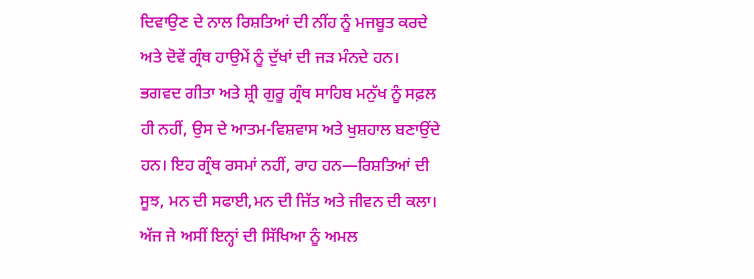ਦਿਵਾਉਣ ਦੇ ਨਾਲ ਰਿਸ਼ਤਿਆਂ ਦੀ ਨੀਂਹ ਨੂੰ ਮਜਬੂਤ ਕਰਦੇ ਅਤੇ ਦੋਵੇਂ ਗ੍ਰੰਥ ਹਾਉਮੇਂ ਨੂੰ ਦੁੱਖਾਂ ਦੀ ਜੜ ਮੰਨਦੇ ਹਨ।
ਭਗਵਦ ਗੀਤਾ ਅਤੇ ਸ਼੍ਰੀ ਗੁਰੂ ਗ੍ਰੰਥ ਸਾਹਿਬ ਮਨੁੱਖ ਨੂੰ ਸਫ਼ਲ ਹੀ ਨਹੀਂ, ਉਸ ਦੇ ਆਤਮ-ਵਿਸ਼ਵਾਸ ਅਤੇ ਖੁਸ਼ਹਾਲ ਬਣਾਉਂਦੇ ਹਨ। ਇਹ ਗ੍ਰੰਥ ਰਸਮਾਂ ਨਹੀਂ, ਰਾਹ ਹਨ—ਰਿਸ਼ਤਿਆਂ ਦੀ ਸੂਝ, ਮਨ ਦੀ ਸਫਾਈ,ਮਨ ਦੀ ਜਿੱਤ ਅਤੇ ਜੀਵਨ ਦੀ ਕਲਾ। ਅੱਜ ਜੇ ਅਸੀਂ ਇਨ੍ਹਾਂ ਦੀ ਸਿੱਖਿਆ ਨੂੰ ਅਮਲ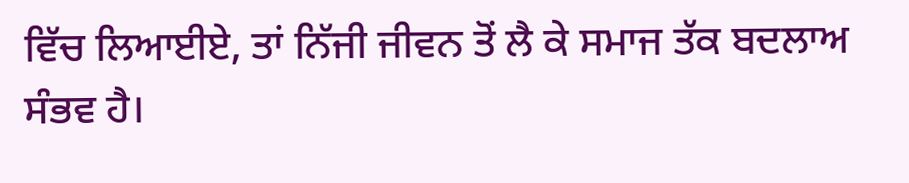ਵਿੱਚ ਲਿਆਈਏ, ਤਾਂ ਨਿੱਜੀ ਜੀਵਨ ਤੋਂ ਲੈ ਕੇ ਸਮਾਜ ਤੱਕ ਬਦਲਾਅ ਸੰਭਵ ਹੈ।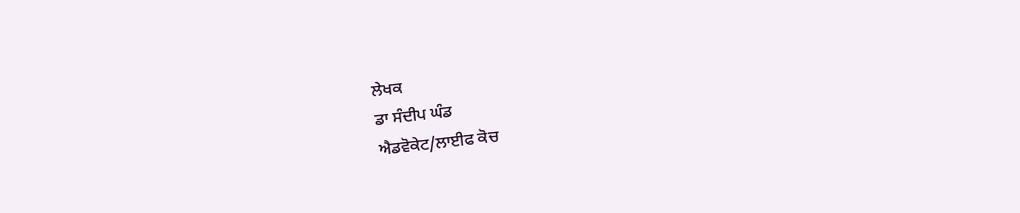ਲੇਖਕ
ਡਾ ਸੰਦੀਪ ਘੰਡ
ਐਡਵੋਕੇਟ/ਲਾਈਫ ਕੋਚ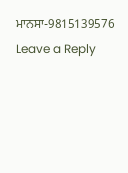ਮਾਨਸਾ-9815139576
Leave a Reply